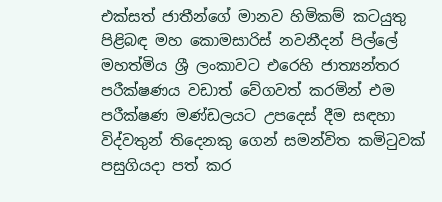එක්‌සත් ජාතීන්ගේ මානව හිමිකම් කටයුතු පිළිබඳ මහ කොමසාරිස්‌ නවනීදන් පිල්ලේ මහත්මිය ශ්‍රී ලංකාවට එරෙහි ජාත්‍යන්තර පරීක්‌ෂණය වඩාත් වේගවත් කරමින් එම පරීක්‌ෂණ මණ්‌ඩලයට උපදෙස්‌ දීම සඳහා විද්වතුන් තිදෙනකු ගෙන් සමන්විත කමිටුවක්‌ පසුගියදා පත් කර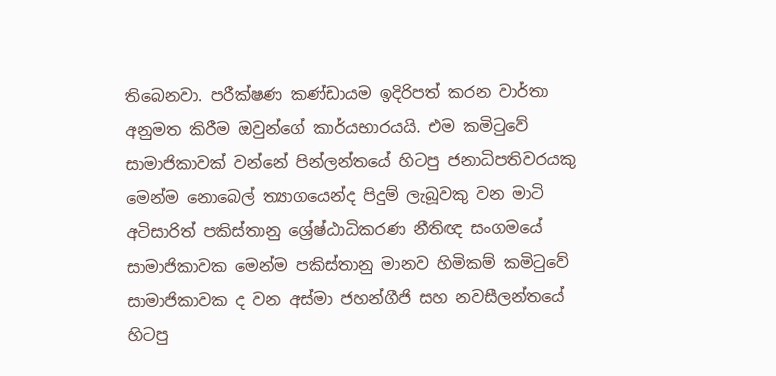තිබෙනවා. පරීක්‌ෂණ කණ්‌ඩායම ඉදිරිපත් කරන වාර්තා අනුමත කිරීම ඔවුන්ගේ කාර්යභාරයයි. එම කමිටුවේ සාමාජිකාවක්‌ වන්නේ පින්ලන්තයේ හිටපු ජනාධිපතිවරයකු මෙන්ම නොබෙල් ත්‍යාගයෙන්ද පිදුම් ලැබූවකු වන මාටි අටිසාරිත් පකිස්‌තානු ශ්‍රේෂ්ඨාධිකරණ නීතිඥ සංගමයේ සාමාජිකාවක මෙන්ම පකිස්‌තානු මානව හිමිකම් කමිටුවේ සාමාජිකාවක ද වන අස්‌මා ජහන්ගීජි සහ නවසීලන්තයේ හිටපු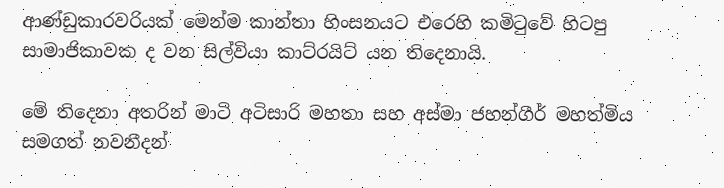ආණ්‌ඩුකාරවරියක්‌ මෙන්ම කාන්තා හිංසනයට එරෙහි කමිටුවේ හිටපු සාමාජිකාවක ද වන සිල්වියා කාට්‌රයිට්‌ යන තිදෙනායි.

මේ තිදෙනා අතරින් මාටි අටිසාරි මහතා සහ අස්‌මා ජහන්ගීර් මහත්මිය සමගත් නවනීදන්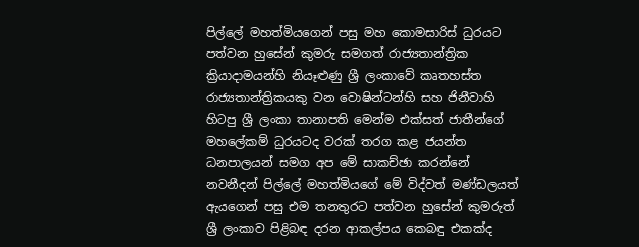පිල්ලේ මහත්මියගෙන් පසු මහ කොමසාරිස්‌ ධුරයට පත්වන හුසේන් කුමරු සමගත් රාජ්‍යතාන්ත්‍රික ක්‍රියාදාමයන්හි නියෑළුණු ශ්‍රී ලංකාවේ කෘතහස්‌ත රාජ්‍යතාන්ත්‍රිකයකු වන වොෂින්ටන්හි සහ ජිනීවාහි හිටපු ශ්‍රී ලංකා තානාපති මෙන්ම එක්‌සත් ජාතීන්ගේ මහලේකම් ධුරයටද වරක්‌ තරග කළ ජයන්ත ධනපාලයන් සමග අප මේ සාකච්ඡා කරන්නේ නවනීදන් පිල්ලේ මහත්මියගේ මේ විද්වත් මණ්‌ඩලයත් ඇයගෙන් පසු එම තනතුරට පත්වන හුසේන් කුමරුත් ශ්‍රී ලංකාව පිළිබඳ දරන ආකල්පය කෙබඳු එකක්‌ද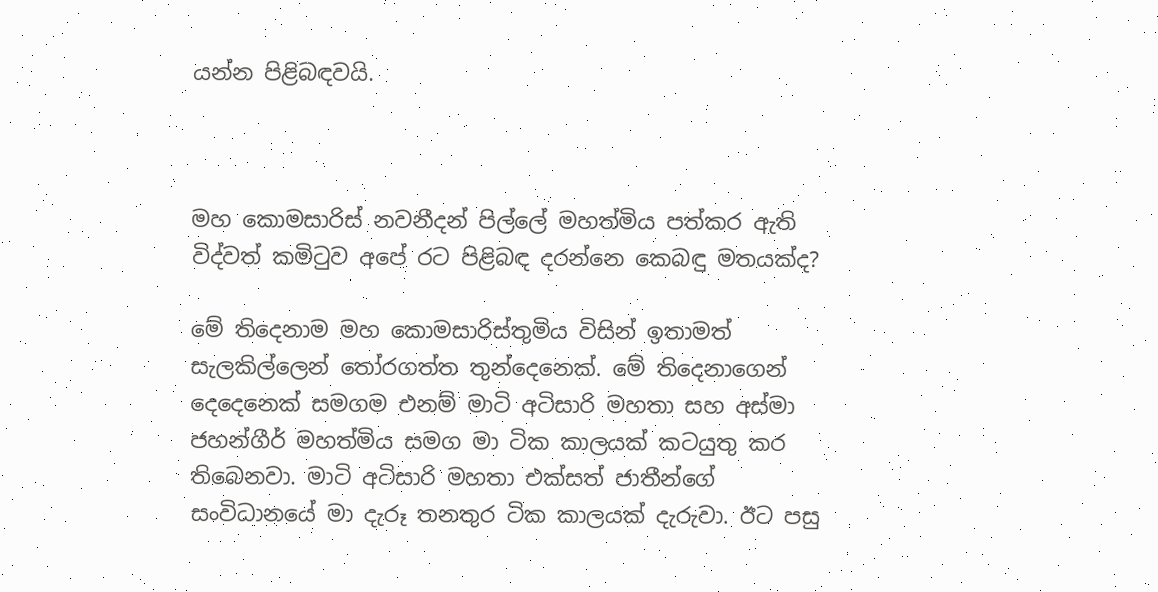යන්න පිළිබඳවයි.



මහ කොමසාරිස්‌ නවනීදන් පිල්ලේ මහත්මිය පත්කර ඇති විද්වත් කමිටුව අපේ රට පිළිබඳ දරන්නෙ කෙබඳු මතයක්‌ද?

මේ තිදෙනාම මහ කොමසාරිස්‌තුමිය විසින් ඉතාමත් සැලකිල්ලෙන් තෝරගත්ත තුන්දෙනෙක්‌. මේ තිදෙනාගෙන් දෙදෙනෙක්‌ සමගම එනම් මාටි අටිසාරි මහතා සහ අස්‌මා ජහන්ගීර් මහත්මිය සමග මා ටික කාලයක්‌ කටයුතු කර තිබෙනවා. මාටි අටිසාරි මහතා එක්‌සත් ජාතීන්ගේ සංවිධානයේ මා දැරූ තනතුර ටික කාලයක්‌ දැරුවා. ඊට පසු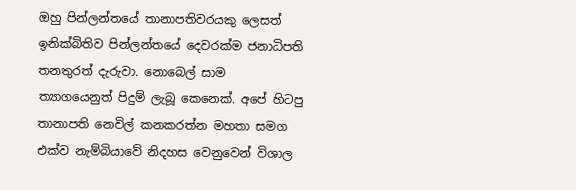ඔහු පින්ලන්තයේ තානාපතිවරයකු ලෙසත් ඉනික්‌බිතිව පින්ලන්තයේ දෙවරක්‌ම ජනාධිපති තනතුරත් දැරුවා. නොබෙල් සාම ත්‍යාගයෙනුත් පිදුම් ලැබූ කෙනෙක්‌. අපේ හිටපු තානාපති නෙවිල් කනකරත්න මහතා සමග එක්‌ව නැම්බියාවේ නිදහස වෙනුවෙන් විශාල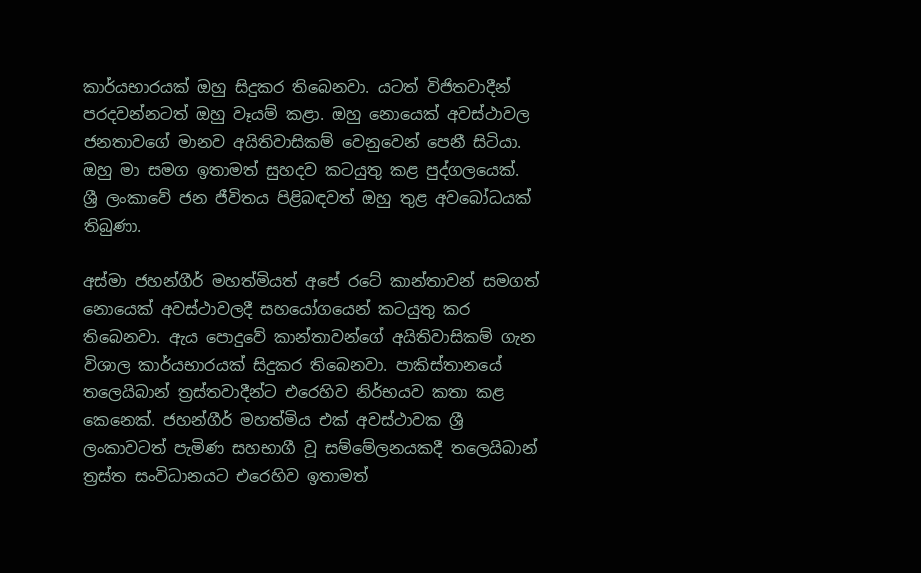කාර්යභාරයක්‌ ඔහු සිදුකර තිබෙනවා. යටත් විජිතවාදීන් පරදවන්නටත් ඔහු වෑයම් කළා. ඔහු නොයෙක්‌ අවස්‌ථාවල ජනතාවගේ මානව අයිතිවාසිකම් වෙනුවෙන් පෙනී සිටියා. ඔහු මා සමග ඉතාමත් සුහදව කටයුතු කළ පුද්ගලයෙක්‌. ශ්‍රී ලංකාවේ ජන ජීවිතය පිළිබඳවත් ඔහු තුළ අවබෝධයක්‌ තිබුණා.

අස්‌මා ජහන්ගීර් මහත්මියත් අපේ රටේ කාන්තාවන් සමගත් නොයෙක්‌ අවස්‌ථාවලදී සහයෝගයෙන් කටයුතු කර තිබෙනවා. ඇය පොදුවේ කාන්තාවන්ගේ අයිතිවාසිකම් ගැන විශාල කාර්යභාරයක්‌ සිදුකර තිබෙනවා. පාකිස්‌තානයේ තලෙයිබාන් ත්‍රස්‌තවාදීන්ට එරෙහිව නිර්භයව කතා කළ කෙනෙක්‌. ජහන්ගීර් මහත්මිය එක්‌ අවස්‌ථාවක ශ්‍රී ලංකාවටත් පැමිණ සහභාගී වූ සම්මේලනයකදී තලෙයිබාන් ත්‍රස්‌ත සංවිධානයට එරෙහිව ඉතාමත්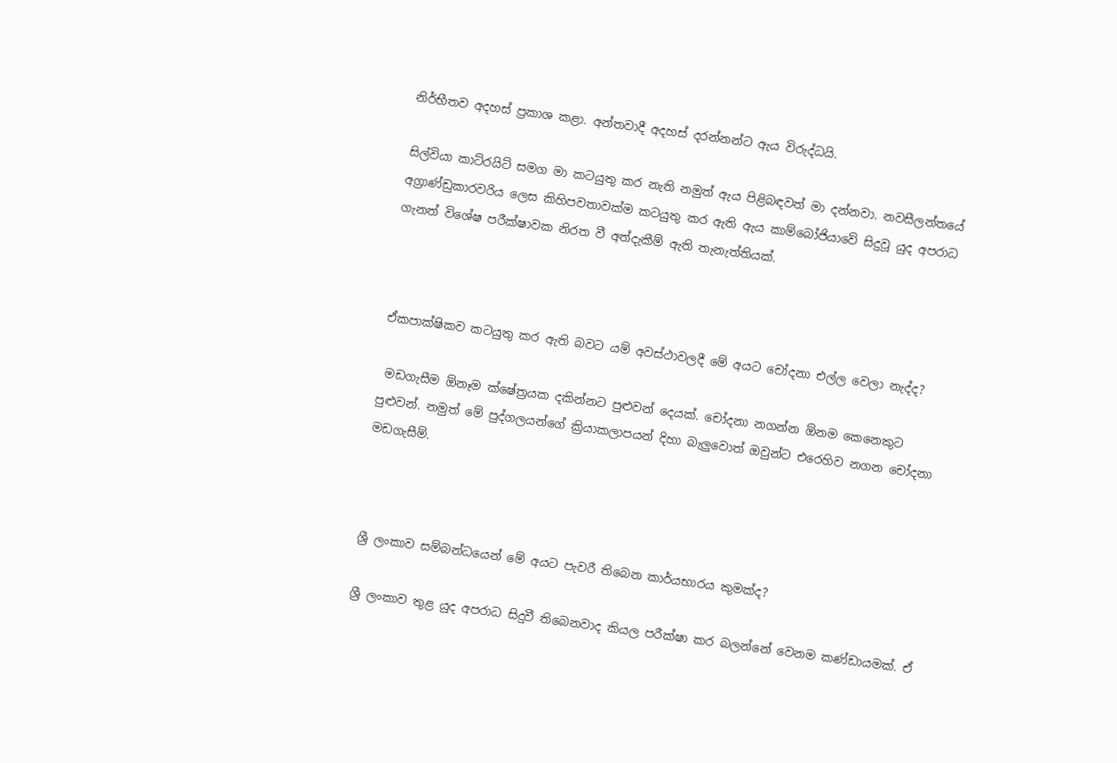නිර්භීතව අදහස්‌ ප්‍රකාශ කළා. අන්තවාදී අදහස්‌ දරන්නන්ට ඇය විරුද්ධයි.

සිල්වියා කාට්‌රයිට්‌ සමග මා කටයුතු කර නැති නමුත් ඇය පිළිබඳවත් මා දන්නවා. නවසීලන්තයේ අග්‍රාණ්‌ඩුකාරවරිය ලෙස කිහිපවතාවක්‌ම කටයුතු කර ඇති ඇය කාම්බෝජියාවේ සිදුවූ යුද අපරාධ ගැනත් විශේෂ පරීක්‌ෂාවක නිරත වී අත්දැකීම් ඇති තැනැත්තියක්‌.



ඒකපාක්‌ෂිකව කටයුතු කර ඇති බවට යම් අවස්‌ථාවලදී මේ අයට චෝදනා එල්ල වෙලා නැද්ද?

 මඩගැසීම ඕනෑම ක්‌ෂේත්‍රයක දකින්නට පුළුවන් දෙයක්‌. චෝදනා නගන්න ඕනම කෙනෙකුට පුළුවන්. නමුත් මේ පුද්ගලයන්ගේ ක්‍රියාකලාපයන් දිහා බැලුවොත් ඔවුන්ට එරෙහිව නගන චෝදනා මඩගැසීම්.



ශ්‍රී ලංකාව සම්බන්ධයෙන් මේ අයට පැවරී තිබෙන කාර්යභාරය කුමක්‌ද?

ශ්‍රී ලංකාව තුළ යුද අපරාධ සිදුවී තිබෙනවාද කියල පරීක්‌ෂා කර බලන්නේ වෙනම කණ්‌ඩායමක්‌. ඒ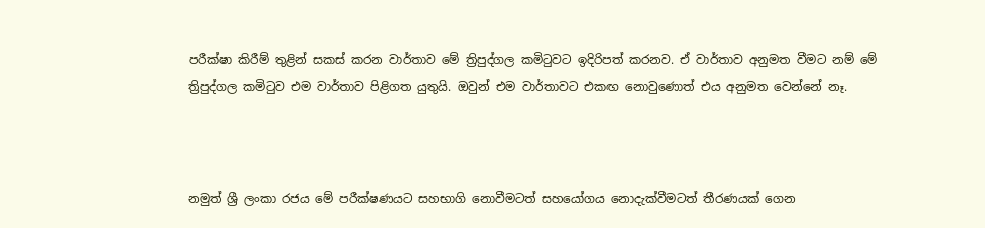පරීක්‌ෂා කිරීම් තුළින් සකස්‌ කරන වාර්තාව මේ ත්‍රිපුද්ගල කමිටුවට ඉදිරිපත් කරනව. ඒ වාර්තාව අනුමත වීමට නම් මේ ත්‍රිපුද්ගල කමිටුව එම වාර්තාව පිළිගත යුතුයි. ඔවුන් එම වාර්තාවට එකඟ නොවුණොත් එය අනුමත වෙන්නේ නෑ.



නමුත් ශ්‍රී ලංකා රජය මේ පරීක්‌ෂණයට සහභාගි නොවීමටත් සහයෝගය නොදැක්‌වීමටත් තීරණයක්‌ ගෙන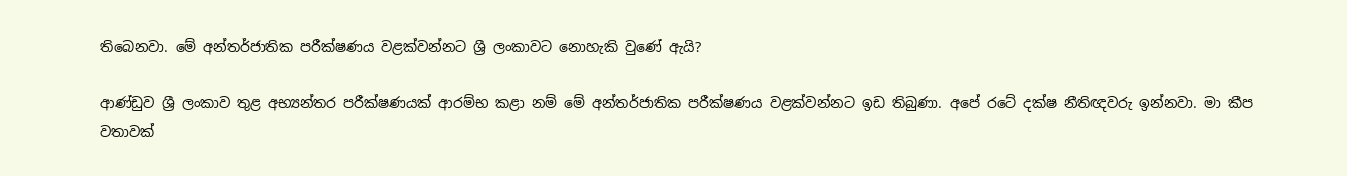තිබෙනවා. මේ අන්තර්ජාතික පරීක්‌ෂණය වළක්‌වන්නට ශ්‍රී ලංකාවට නොහැකි වුණේ ඇයි?

ආණ්‌ඩුව ශ්‍රී ලංකාව තුළ අභ්‍යන්තර පරීක්‌ෂණයක්‌ ආරම්භ කළා නම් මේ අන්තර්ජාතික පරීක්‌ෂණය වළක්‌වන්නට ඉඩ තිබුණා. අපේ රටේ දක්‌ෂ නීතිඥවරු ඉන්නවා. මා කීප වතාවක්‌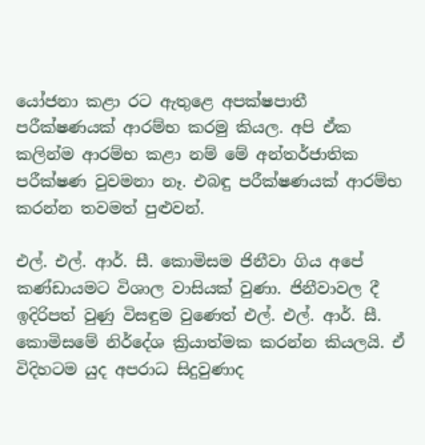යෝජනා කළා රට ඇතුළෙ අපක්‌ෂපාතී පරීක්‌ෂණයක්‌ ආරම්භ කරමු කියල. අපි ඒක කලින්ම ආරම්භ කළා නම් මේ අන්තර්ජාතික පරීක්‌ෂණ වුවමනා නෑ. එබඳු පරීක්‌ෂණයක්‌ ආරම්භ කරන්න තවමත් පුළුවන්.

එල්. එල්. ආර්. සී. කොමිසම ජිනීවා ගිය අපේ කණ්‌ඩායමට විශාල වාසියක්‌ වුණා. ජිනීවාවල දී ඉදිරිපත් වුණු විසඳුම වුණෙත් එල්. එල්. ආර්. සී. කොමිසමේ නිර්දේශ ක්‍රියාත්මක කරන්න කියලයි. ඒ විදිහටම යුද අපරාධ සිදුවුණාද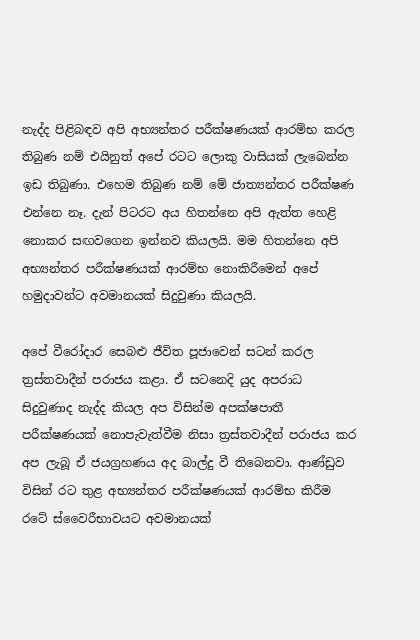නැද්ද පිළිබඳව අපි අභ්‍යන්තර පරීක්‌ෂණයක්‌ ආරම්භ කරල තිබුණ නම් එයිනුත් අපේ රටට ලොකු වාසියක්‌ ලැබෙන්න ඉඩ තිබුණා. එහෙම තිබුණ නම් මේ ජාත්‍යන්තර පරීක්‌ෂණ එන්නෙ නෑ. දැන් පිටරට අය හිතන්නෙ අපි ඇත්ත හෙළි නොකර සඟවගෙන ඉන්නව කියලයි. මම හිතන්නෙ අපි අභ්‍යන්තර පරීක්‌ෂණයක්‌ ආරම්භ නොකිරීමෙන් අපේ හමුදාවන්ට අවමානයක්‌ සිදුවුණා කියලයි.

අපේ වීරෝදාර සෙබළු ජීවිත පූජාවෙන් සටන් කරල ත්‍රස්‌තවාදීන් පරාජය කළා. ඒ සටනෙදි යුද අපරාධ සිදුවුණාද නැද්ද කියල අප විසින්ම අපක්‌ෂපාතී පරීක්‌ෂණයක්‌ නොපැවැත්වීම නිසා ත්‍රස්‌තවාදීන් පරාජය කර අප ලැබූ ඒ ජයග්‍රහණය අද බාල්දු වී තිබෙනවා. ආණ්‌ඩුව විසින් රට තුළ අභ්‍යන්තර පරීක්‌ෂණයක්‌ ආරම්භ කිරීම රටේ ස්‌වෛරීභාවයට අවමානයක්‌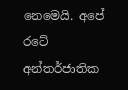නෙමෙයි. අපේ රටේ අන්තර්ජාතික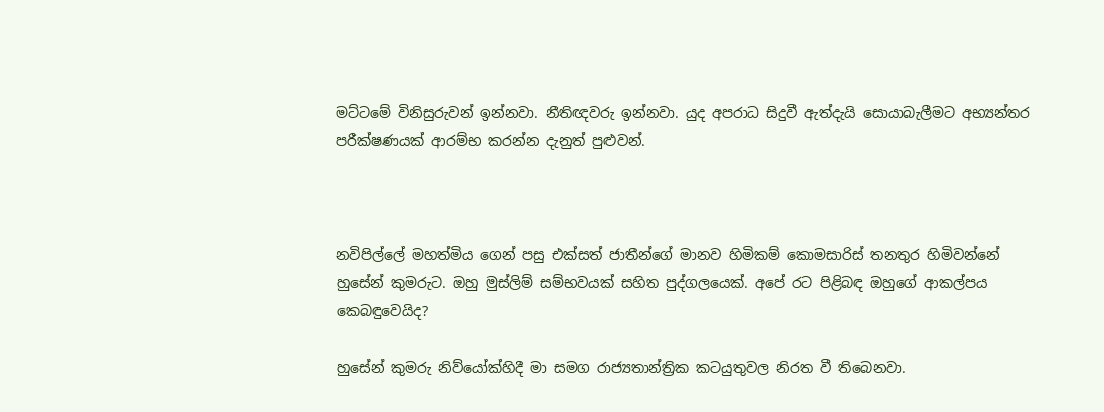මට්‌ටමේ විනිසුරුවන් ඉන්නවා. නීතිඥවරු ඉන්නවා. යුද අපරාධ සිදුවී ඇත්දැයි සොයාබැලීමට අභ්‍යන්තර පරීක්‌ෂණයක්‌ ආරම්භ කරන්න දැනුත් පුළුවන්.



නවිපිල්ලේ මහත්මිය ගෙන් පසු එක්‌සත් ජාතීන්ගේ මානව හිමිකම් කොමසාරිස්‌ තනතුර හිමිවන්නේ හුසේන් කුමරුට. ඔහු මුස්‌ලිම් සම්භවයක්‌ සහිත පුද්ගලයෙක්‌. අපේ රට පිළිබඳ ඔහුගේ ආකල්පය කෙබඳුවෙයිද?

හුසේන් කුමරු නිව්යෝක්‌හිදී මා සමග රාජ්‍යතාන්ත්‍රික කටයුතුවල නිරත වී තිබෙනවා.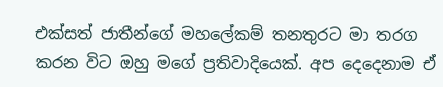එක්‌සත් ජාතීන්ගේ මහලේකම් තනතුරට මා තරග කරන විට ඔහු මගේ ප්‍රතිවාදියෙක්‌. අප දෙදෙනාම ඒ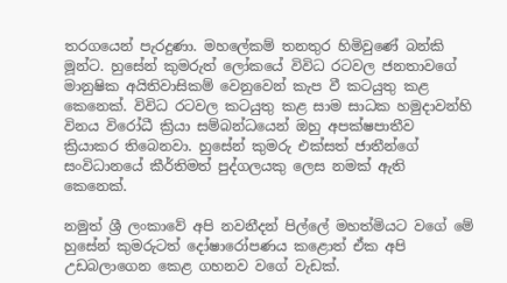තරගයෙන් පැරදුණා. මහලේකම් තනතුර හිමිවුණේ බන්කි මූන්ට. හුසේන් කුමරුත් ලෝකයේ විවිධ රටවල ජනතාවගේ මානුෂික අයිතිවාසිකම් වෙනුවෙන් කැප වී කටයුතු කළ කෙනෙක්‌. විවිධ රටවල කටයුතු කළ සාම සාධක හමුදාවන්හි විනය විරෝධී ක්‍රියා සම්බන්ධයෙන් ඔහු අපක්‌ෂපාතීව ක්‍රියාකර තිබෙනවා. හුසේන් කුමරු එක්‌සත් ජාතීන්ගේ සංවිධානයේ කීර්තිමත් පුද්ගලයකු ලෙස නමක්‌ ඇති කෙනෙක්‌.

නමුත් ශ්‍රී ලංකාවේ අපි නවනීදන් පිල්ලේ මහත්මියට වගේ මේ හුසේන් කුමරුටත් දෝෂාරෝපණය කළොත් ඒක අපි උඩබලාගෙන කෙළ ගහනව වගේ වැඩක්‌.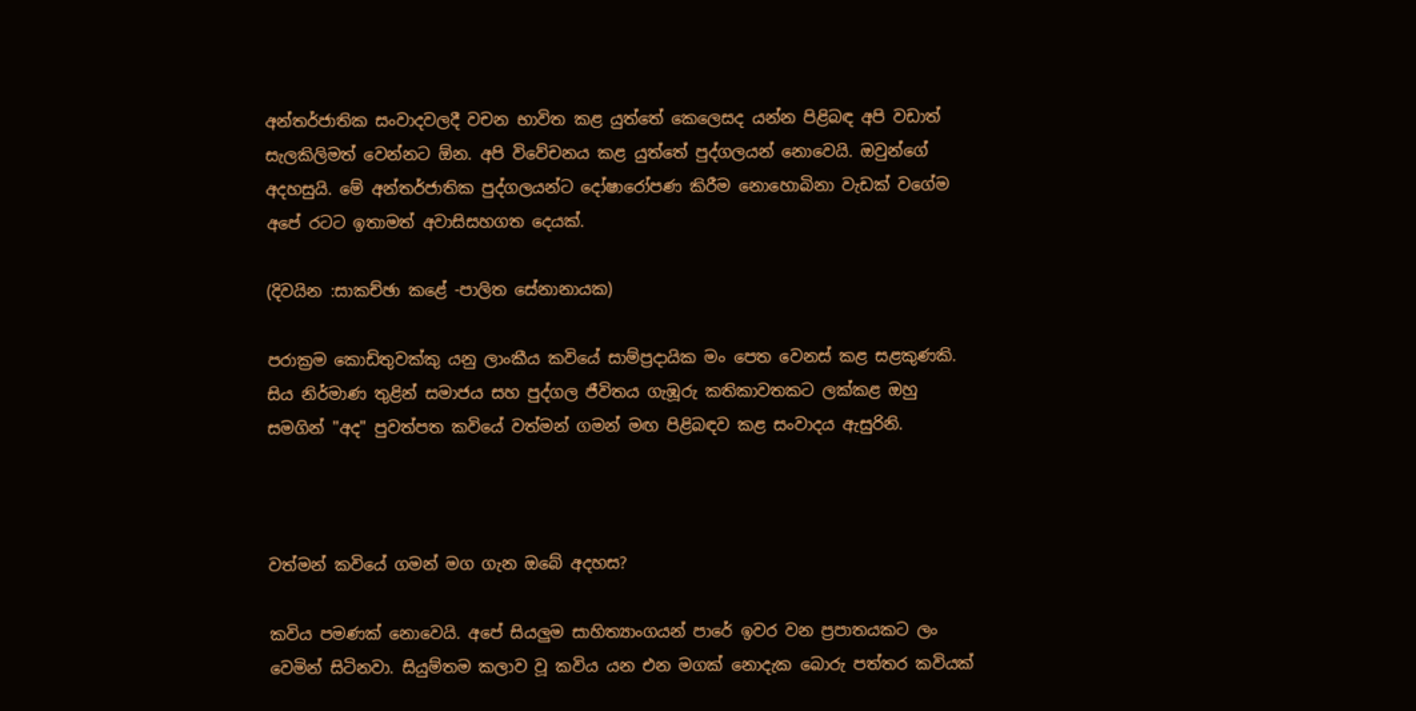අන්තර්ජාතික සංවාදවලදී වචන භාවිත කළ යුත්තේ කෙලෙසද යන්න පිළිබඳ අපි වඩාත් සැලකිලිමත් වෙන්නට ඕන. අපි විවේචනය කළ යුත්තේ පුද්ගලයන් නොවෙයි. ඔවුන්ගේ අදහසුයි. මේ අන්තර්ජාතික පුද්ගලයන්ට දෝෂාරෝපණ කිරීම නොහොබිනා වැඩක්‌ වගේම අපේ රටට ඉතාමත් අවාසිසහගත දෙයක්‌.

(දිවයින :සාකච්ඡා කළේ -පාලිත සේනානායක)

පරාක්‍රම කොඩිතුවක්කු යනු ලාංකීය කවියේ සාම්‍ප්‍රදායික මං පෙත වෙනස් කළ සළකුණකි. සිය නිර්මාණ තුළින් සමාජය සහ පුද්ගල ජීවිතය ගැඹූරු කතිකාවතකට ලක්කළ ඔහු සමගින් "අද" පුවත්පත කවියේ වත්මන් ගමන් මඟ පිළිබඳව කළ සංවාදය ඇසුරිනි.



වත්මන් කවියේ ගමන් මග ගැන ඔබේ අදහස?

කවිය පමණක් නොවෙයි. අපේ සියලුම සාහිත්‍යාංගයන් පාරේ ඉවර වන ප්‍රපාතයකට ලං වෙමින් සිටිනවා. සියුම්තම කලාව වූ කවිය යන එන මගක් නොදැක බොරු පත්තර කවියක්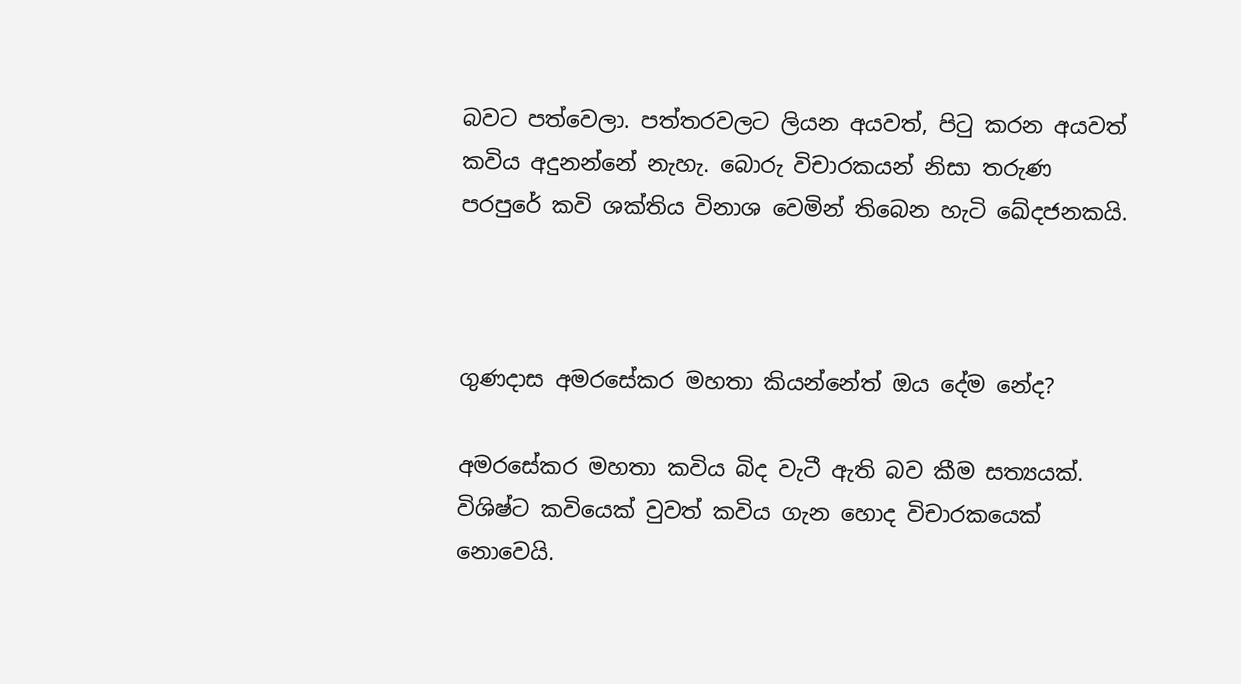බවට පත්වෙලා. පත්තරවලට ලියන අයවත්, පිටු කරන අයවත් කවිය අදුනන්නේ නැහැ. බොරු විචාරකයන් නිසා තරුණ පරපුරේ කවි ශක්තිය විනාශ වෙමින් තිබෙන හැටි ඛේදජනකයි.



ගුණදාස අමරසේකර මහතා කියන්නේත් ඔය දේම නේද?

අමරසේකර මහතා කවිය බිද වැටී ඇති බව කීම සත්‍යයක්. විශිෂ්ට කවියෙක් වුවත් කවිය ගැන හොද විචාරකයෙක් නොවෙයි.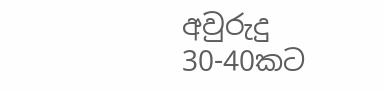අවුරුදු 30-40කට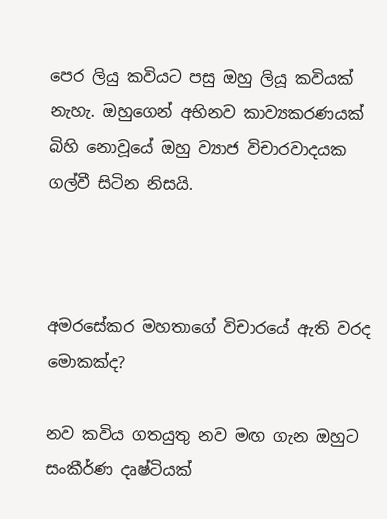පෙර ලියු කවියට පසු ඔහු ලියූ කවියක් නැහැ. ඔහුගෙන් අභිනව කාව්‍යකරණයක් බිහි නොවූයේ ඔහු ව්‍යාජ විචාරවාදයක ගල්වී සිටින නිසයි.



අමරසේකර මහතාගේ විචාරයේ ඇති වරද මොකක්ද?

නව කවිය ගතයුතු නව මඟ ගැන ඔහුට සංකීර්ණ දෘෂ්ටියක්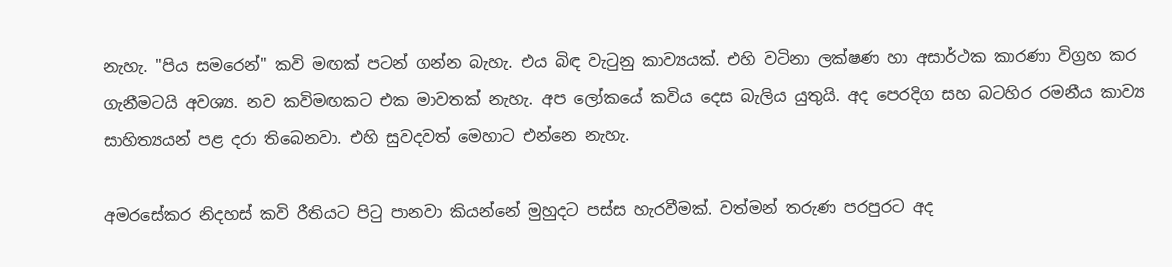නැහැ. "පිය සමරෙන්" කවි මඟක් පටන් ගන්න බැහැ. එය බිඳ වැටුනු කාව්‍යයක්. එහි වටිනා ලක්ෂණ හා අසාර්ථක කාරණා විග්‍රහ කර ගැනීමටයි අවශ්‍ය. නව කවිමඟකට එක මාවතක් නැහැ. අප ලෝකයේ කවිය දෙස බැලිය යුතුයි. අද පෙරදිග සහ බටහිර රමනීය කාව්‍ය සාහිත්‍යයන් පළ දරා තිබෙනවා. එහි සුවදවත් මෙ‍හාට එන්නෙ නැහැ.

අමරසේකර නිදහස් කවි රීතියට පිටු පානවා කියන්නේ ‍මුහුදට පස්ස හැරවීමක්. වත්මන් තරුණ පරපුරට අද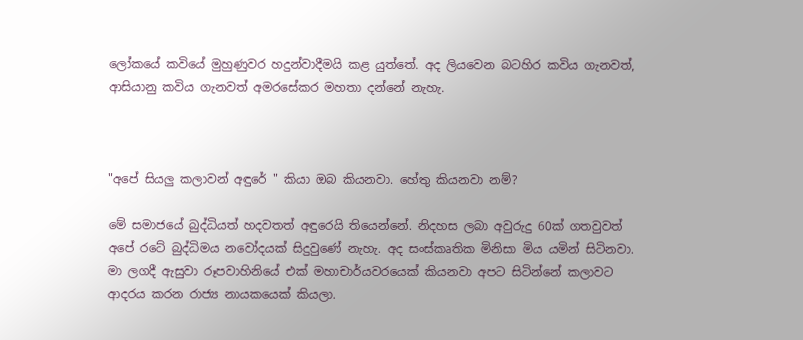ලෝකයේ කවියේ මුහුණුවර හදුන්වාදීමයි කළ යුත්තේ. අද ලියවෙන බටහිර කවිය ගැනවත්, ආසියානු කවිය ගැනවත් අමරසේකර මහතා දන්නේ නැහැ.



"අපේ සියලු කලාවන් අඳුරේ " කියා ඔබ කියනවා. හේතු කියනවා නම්?

මේ සමාජයේ බුද්ධියත් හදවතත් අඳුරෙයි තියෙන්නේ. නිදහස ලබා අවුරුදු 60ක් ගතවුවත් අපේ රටේ බුද්ධිමය නවෝදයක් සිදුවුණේ නැහැ. අද සංස්කෘතික මිනිසා මිය යමින් සිටිනවා. මා ලගදී ඇසුවා රූපවාහිනියේ එක් මහාචාර්යවරයෙක් කියනවා අපට සිටින්නේ කලාවට ආදරය කරන රාජ්‍ය නායකයෙක් කියලා.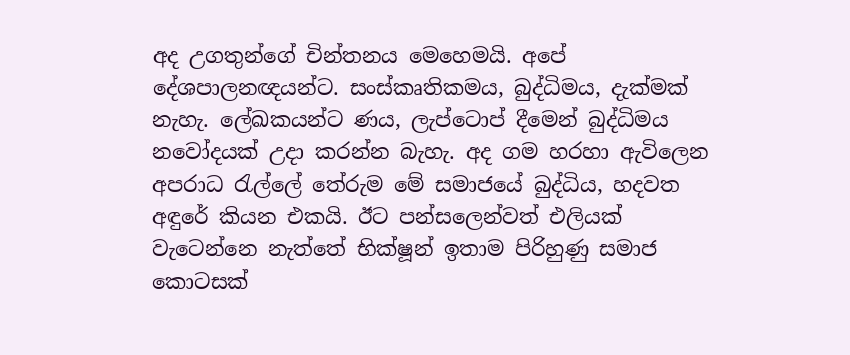අද උගතුන්ගේ චින්තනය මෙහෙමයි. අපේ දේශපාලනඥයන්ට. සංස්කෘතිකමය, බුද්ධිමය, දැක්මක් නැහැ. ලේඛකයන්ට ණය, ලැප්ටොප් දීමෙන් බුද්ධිමය නවෝදයක් උදා කරන්න බැහැ. අද ගම හරහා ඇවිලෙන අපරාධ රැල්ලේ තේරුම මේ සමාජයේ බුද්ධිය, හදවත අඳුරේ කියන එකයි. ඊට පන්සලෙන්වත් එලියක් වැටෙන්නෙ නැත්තේ භික්ෂූන් ඉතාම පිරිහුණු සමාජ කොටසක්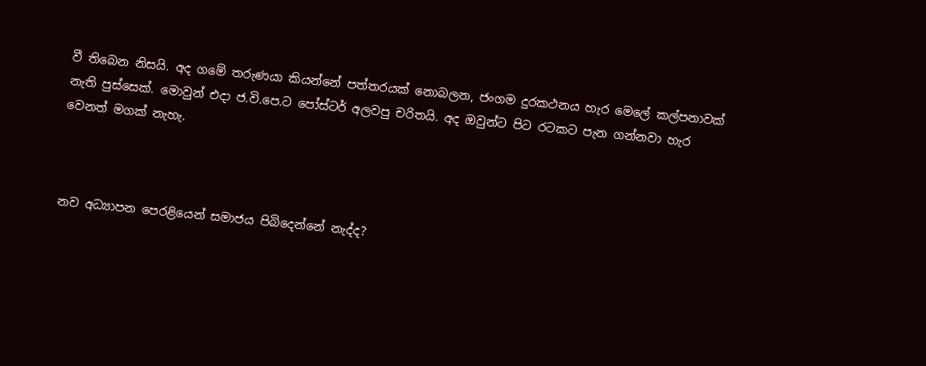වී තිබෙන නිසයි. අද ගමේ තරුණයා කියන්නේ පත්තරයක් නොබලන, ජංගම දුරකථනය හැර මෙලේ කල්පනාවක් නැති පුස්සෙක්. මොවුන් එදා ජ.වි.පෙ.ට පෝස්ටර් අලවපු චරිතයි. අද ඔවුන්ට පිට රටකට පැන ගන්නවා හැර වෙනත් මගක් නැහැ.



නව අධ්‍යාපන පෙරළියෙන් සමාජය පිබිදෙන්නේ නැද්ද?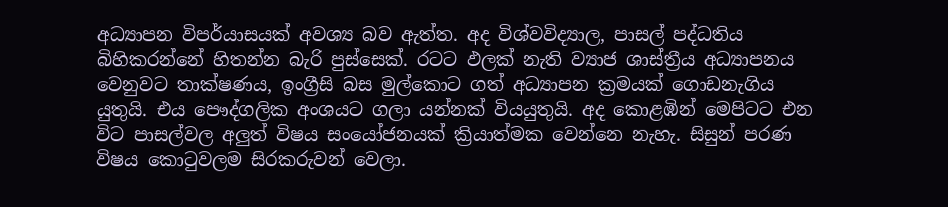අධ්‍යාපන විපර්යාසයක් අවශ්‍ය බව ඇත්ත. අද විශ්වවිද්‍යාල, පාසල් පද්ධතිය බිහිකරන්නේ හිතන්න බැරි පුස්සෙක්. රටට ඵලක් නැති ව්‍යාජ ශාස්ත්‍රීය අධ්‍යාපනය වෙනුවට තාක්ෂණය, ඉංග්‍රීසි බස මුල්කොට ගත් අධ්‍යාපන ක්‍රමයක් ගොඩනැගිය යුතුයි. එය පෞද්ගලික අංශයට ගලා යන්නක් වියයුතුයි. අද කොළඹින් මෙපිටට එන විට පාසල්වල අලුත් විෂය සංයෝජනයක් ක්‍රියාත්මක වෙන්නෙ නැහැ. සිසුන් පරණ විෂය කොටුවලම සිරකරුවන් වෙලා.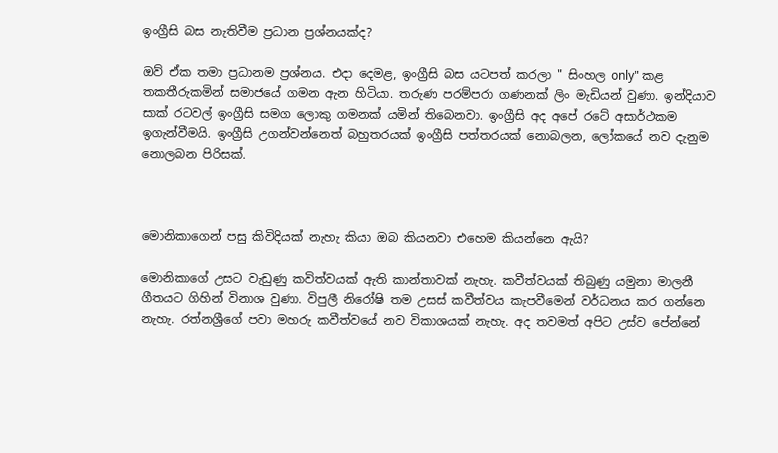ඉංග්‍රීසි බස නැතිවීම ප්‍රධාන ප්‍රශ්නයක්ද?

ඔව් ඒක තමා ප්‍රධානම ප්‍රශ්නය. එදා දෙමළ, ඉංග්‍රීසි බස යටපත් කරලා " සිංහල only" කළ තකතීරුකමින් සමාජයේ ගමන ඇන හිටියා. තරුණ පරම්පරා ගණනක් ලිං මැඩියන් වුණා. ඉන්දියාව සාක් රටවල් ඉංග්‍රීසි සමග ලොකු ගමනක් යමින් තිබෙනවා. ඉංග්‍රීසි අද අපේ රටේ අසාර්ථකම ඉගැන්වීමයි. ඉංග්‍රීසි උගන්වන්නෙත් බහුතරයක් ඉංග්‍රීසි පත්තරයක් නොබලන, ලෝකයේ නව දැනුම නොලබන පිරිසක්.



මොනිකාගෙන් පසු කිවිදියක් නැහැ කියා ඔබ කියනවා එහෙම කියන්නෙ ඇයි?

මොනිකාගේ උසට වැඩුණු කවිත්වයක් ඇති කාන්තාවක් නැහැ. කවීත්වයක් තිබුණු යමුනා මාලනී ගීතයට ගිහින් විනාශ වුණා. විපුලී නිරෝෂි තම උසස් කවීත්වය කැපවීමෙන් වර්ධනය කර ගන්නෙ නැහැ. රත්නශ්‍රීගේ පවා මහරු කවීත්වයේ නව විකාශයක් නැහැ. අද තවමත් අපිට උස්ව පේන්නේ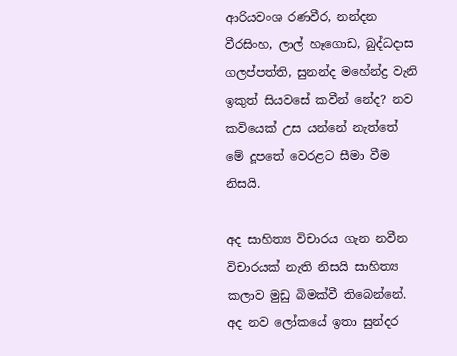ආරියවංශ රණවීර, නන්දන වීරසිංහ, ලාල් හෑගොඩ, බුද්ධදාස ගලප්පත්ති, සුනන්ද මහේන්ද්‍ර වැනි ඉකුත් සියවසේ කවීන් නේද? නව කවියෙක් උස යන්නේ නැත්තේ මේ දූපතේ වෙරළට සීමා වීම නිසයි.

අද සාහිත්‍ය විචාරය ගැන නවීන විචාරයක් නැති නිසයි සාහිත්‍ය කලාව මුඩු බිමක්වී තිබෙන්නේ. අද ‍නව ලෝකයේ ඉතා සුන්දර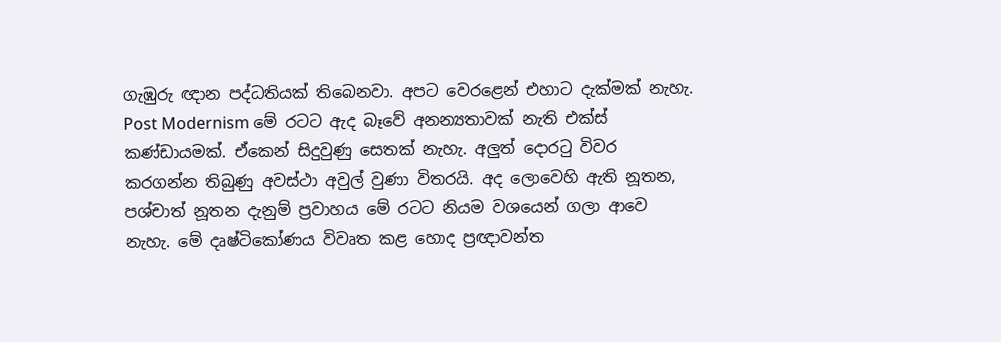ගැඹුරු ඥාන පද්ධතියක් තිබෙනවා. අපට වෙරළෙන් එහාට දැක්මක් නැහැ. Post Modernism මේ රටට ඇද බෑවේ අනන්‍යතාවක් නැති එක්ස් කණ්ඩායමක්. ඒකෙන් සිදුවුණු සෙතක් නැහැ. අලුත් දොරටු විවර කරගන්න තිබුණු අවස්ථා අවුල් වුණා විතරයි. අද ලොවෙහි ඇති නූතන, පශ්චාත් නූතන දැනුම් ප්‍රවාහය මේ රටට නියම වශයෙන් ගලා ආවෙ නැහැ. මේ දෘෂ්ටිකෝණය විවෘත කළ හොද ප්‍රඥාවන්ත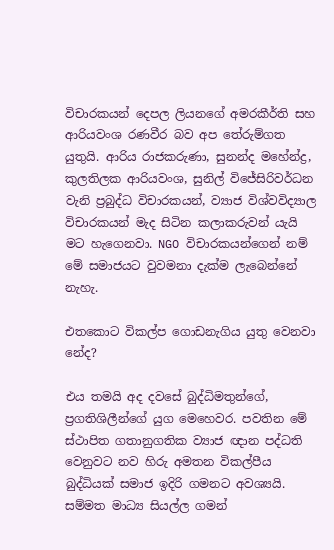විචාරකයන් දෙපල ලියනගේ අමරකීර්ති සහ ආරියවංශ රණවීර බව අප තේරුම්ගත යුතුයි. ආරිය රාජකරුණා, සුනන්ද මහේන්ද්‍ර, කුලතිලක ආරියවංශ, සුනිල් විජේසිරිවර්ධන වැනි ප්‍රබුද්ධ විචාරකයන්, ව්‍යාජ විශ්වවිද්‍යාල විචාරකයන් මැද සිටින කලාකරුවන් යැයි මට හැගෙනවා. NGO විචාරකයන්ගෙන් නම් මේ සමාජයට වුවමනා දැක්ම ලැබෙන්නේ නැහැ.

එතකොට විකල්ප ගොඩනැගිය යුතු වෙනවා නේද?

එය තමයි අද දවසේ බුද්ධිමතුන්ගේ, ප්‍රගතිශිලීන්ගේ යුග මෙහෙවර. පවතින මේ ස්ථාපිත ගතානුගතික ව්‍යාජ ඥාන පද්ධති වෙනුවට නව හිරු අමතන විකල්පීය බුද්ධියක් සමාජ ඉදිරි ගමනට අවශ්‍යයි. සම්මත මාධ්‍ය සියල්ල ගමන්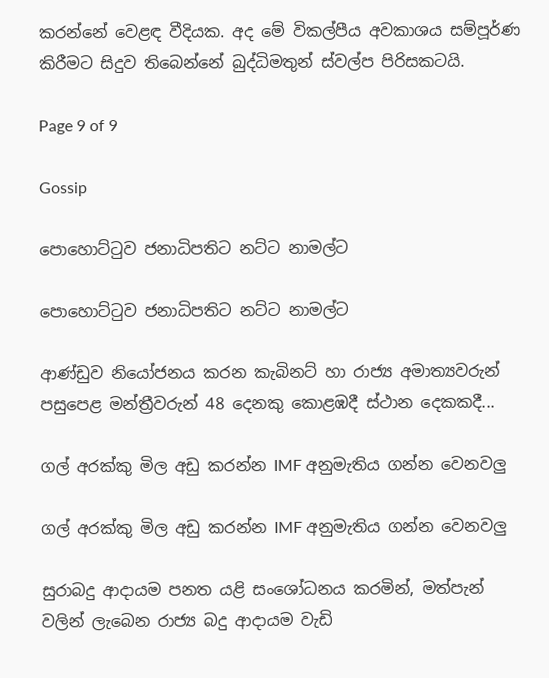කරන්නේ වෙළඳ වීදියක. අද මේ විකල්පීය අවකාශය සම්පූර්ණ කිරීමට සිදුව තිබෙන්නේ බුද්ධිමතුන් ස්වල්ප පිරිසකටයි.

Page 9 of 9

Gossip

පොහොට්ටුව ජනාධිපතිට නට්ට නාමල්ට

පොහොට්ටුව ජනාධිපතිට නට්ට නාමල්ට

ආණ්ඩුව නියෝජනය කරන කැබිනට් හා රාජ්‍ය අමාත්‍යවරුන් පසුපෙළ මන්ත්‍රීවරුන් 48 දෙනකු කොළඹදී ස්ථාන දෙකකදී...

ගල් අරක්කු මිල අඩු කරන්න IMF අනුමැතිය ගන්න වෙනවලු

ගල් අරක්කු මිල අඩු කරන්න IMF අනුමැතිය ගන්න වෙනවලු

සුරාබදු ආදායම පනත යළි සංශෝධනය කරමින්, මත්පැන් වලින් ලැබෙන රාජ්‍ය බදු ආදායම වැඩි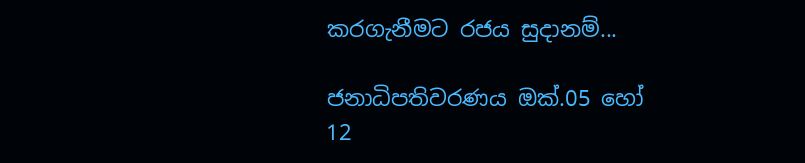කරගැනීමට රජය සුදානම්...

ජනාධිපතිවරණය ඔක්.05 හෝ 12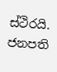ස්ථිරයි. ජනපති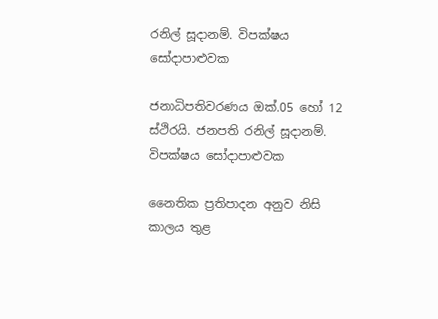රනිල් සූදානම්. විපක්ෂය සෝදාපාළුවක

ජනාධිපතිවරණය ඔක්.05 හෝ 12 ස්ථිරයි. ජනපති රනිල් සූදානම්. විපක්ෂය සෝදාපාළුවක

නෛතික ප්‍රතිපාදන අනුව නිසි කාලය තුළ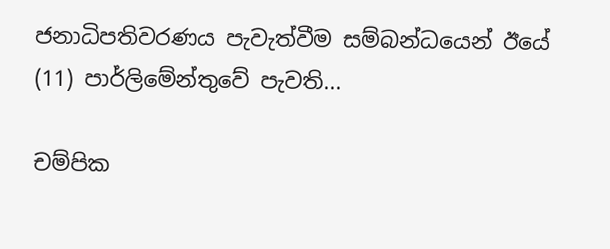ජනාධිපතිවරණය පැවැත්වීම සම්බන්ධයෙන් ඊයේ (11) පාර්ලිමේන්තුවේ පැවති...

චම්පික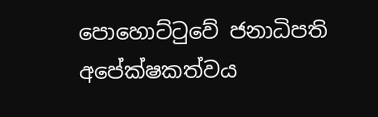පොහොට්ටුවේ ජනාධිපති අපේක්ෂකත්වය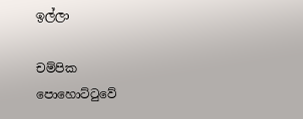ඉල්ලා

චම්පික පොහොට්ටුවේ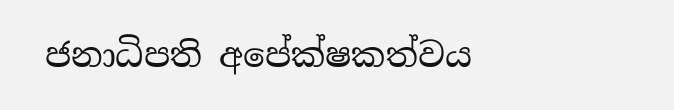ජනාධිපති අපේක්ෂකත්වය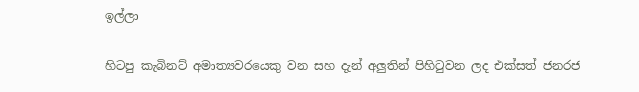ඉල්ලා

හිටපු කැබිනට් අමාත්‍යවරයෙකු වන සහ දැන් අලුතින් පිහිටුවන ලද එක්සත් ජනරජ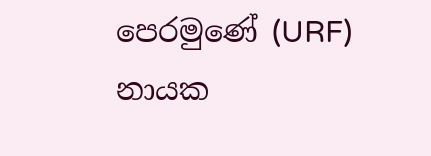පෙරමුණේ (URF) නායක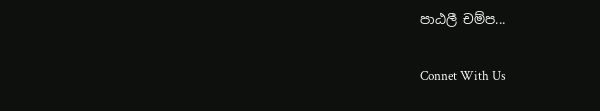පාඨලී චම්ප...

Connet With Us